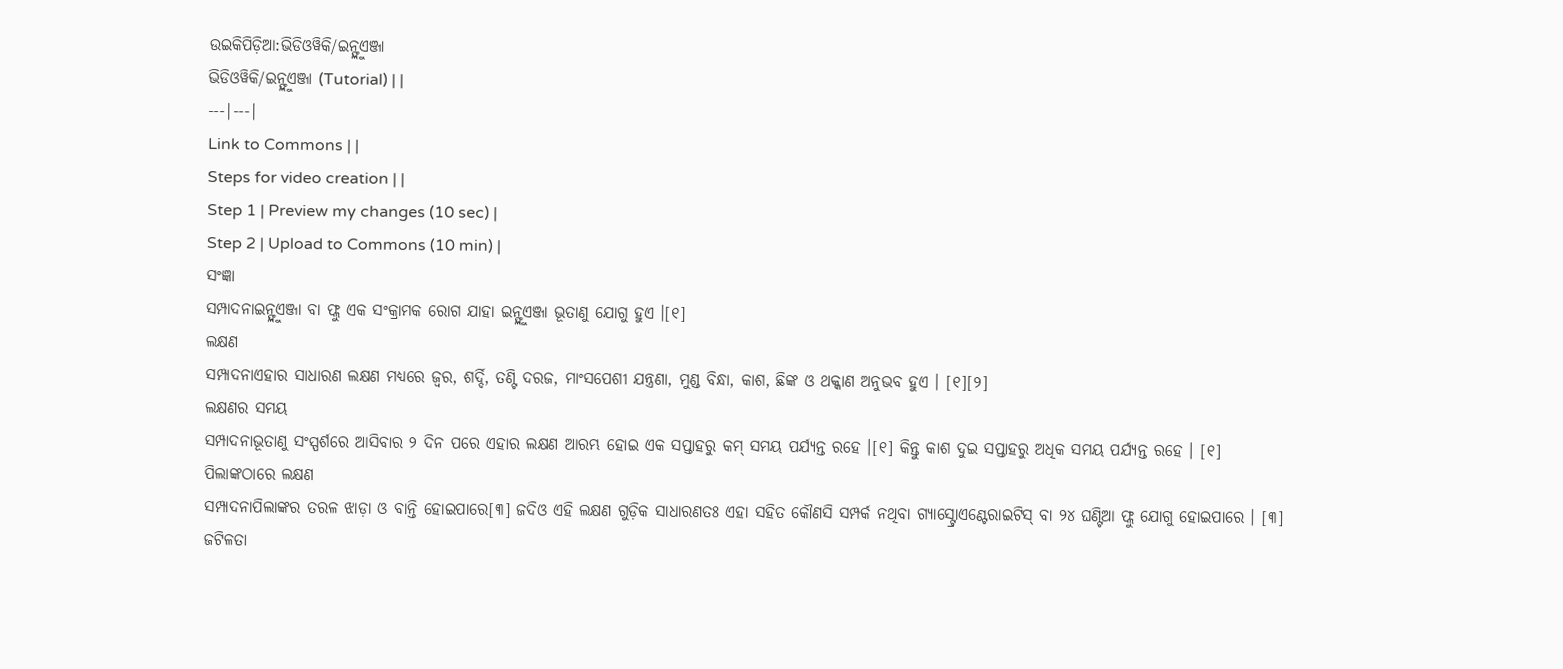ଉଇକିପିଡ଼ିଆ:ଭିଡିଓୱିକି/ଇନ୍ଫ୍ଲୁଏଞ୍ଜା
ଭିଡିଓୱିକି/ଇନ୍ଫ୍ଲୁଏଞ୍ଜା (Tutorial) | |
---|---|
Link to Commons | |
Steps for video creation | |
Step 1 | Preview my changes (10 sec) |
Step 2 | Upload to Commons (10 min) |
ସଂଜ୍ଞା
ସମ୍ପାଦନାଇନ୍ଫ୍ଲୁଏଞ୍ଜା ବା ଫ୍ଲୁ ଏକ ସଂକ୍ରାମକ ରୋଗ ଯାହା ଇନ୍ଫ୍ଲୁଏଞ୍ଜା ଭୂତାଣୁ ଯୋଗୁ ହୁଏ ।[୧]
ଲକ୍ଷଣ
ସମ୍ପାଦନାଏହାର ସାଧାରଣ ଲକ୍ଷଣ ମଧ୍ୟରେ ଜ୍ୱର, ଶର୍ଦ୍ଦି, ତଣ୍ଟି ଦରଜ, ମାଂସପେଶୀ ଯନ୍ତ୍ରଣା, ମୁଣ୍ଡ ବିନ୍ଧା, କାଶ, ଛିଙ୍କ ଓ ଥକ୍କାଣ ଅନୁଭବ ହୁଏ । [୧][୨]
ଲକ୍ଷଣର ସମୟ
ସମ୍ପାଦନାଭୂତାଣୁ ସଂସ୍ପର୍ଶରେ ଆସିବାର ୨ ଦିନ ପରେ ଏହାର ଲକ୍ଷଣ ଆରମ୍ଭ ହୋଇ ଏକ ସପ୍ତାହରୁ କମ୍ ସମୟ ପର୍ଯ୍ୟନ୍ତ ରହେ ।[୧] କିନ୍ତୁ କାଶ ଦୁଇ ସପ୍ତାହରୁ ଅଧିକ ସମୟ ପର୍ଯ୍ୟନ୍ତ ରହେ । [୧]
ପିଲାଙ୍କଠାରେ ଲକ୍ଷଣ
ସମ୍ପାଦନାପିଲାଙ୍କର ତରଳ ଝାଡ଼ା ଓ ବାନ୍ତି ହୋଇପାରେ[୩] ଜଦିଓ ଏହି ଲକ୍ଷଣ ଗୁଡ଼ିକ ସାଧାରଣତଃ ଏହା ସହିତ କୌଣସି ସମ୍ପର୍କ ନଥିବା ଗ୍ୟାସ୍ଟ୍ରୋଏଣ୍ଟେରାଇଟିସ୍ ବା ୨୪ ଘଣ୍ଟିଆ ଫ୍ଲୁ ଯୋଗୁ ହୋଇପାରେ । [୩]
ଜଟିଳତା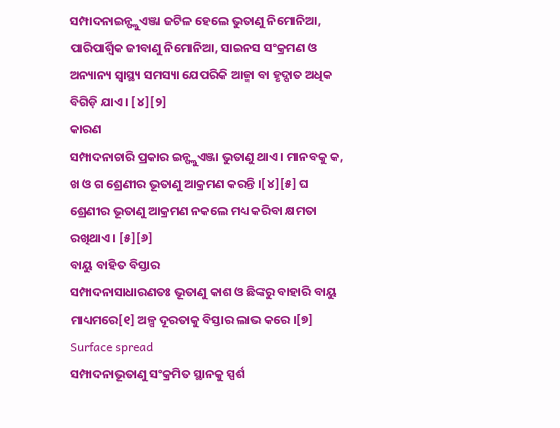ସମ୍ପାଦନାଇନ୍ଫ୍ଲୁଏଞ୍ଜା ଜଟିଳ ହେଲେ ଭୁତାଣୁ ନିମୋନିଆ, ପାରିପାର୍ଶ୍ୱିକ ଜୀବାଣୁ ନିମୋନିଆ, ସାଇନସ ସଂକ୍ରମଣ ଓ ଅନ୍ୟାନ୍ୟ ସ୍ୱାସ୍ଥ୍ୟ ସମସ୍ୟା ଯେପରିକି ଆଜ୍ମା ବା ହୃଦ୍ପାତ ଅଧିକ ବିଗିଡ଼ି ଯାଏ । [୪][୨]
କାରଣ
ସମ୍ପାଦନାଚାରି ପ୍ରକାର ଇନ୍ଫ୍ଲୁଏଞ୍ଜା ଭୁତାଣୁ ଥାଏ । ମାନବକୁ କ, ଖ ଓ ଗ ଶ୍ରେଣୀର ଭୂତାଣୁ ଆକ୍ରମଣ କରନ୍ତି ।[୪][୫] ଘ ଶ୍ରେଣୀର ଭୂତାଣୁ ଆକ୍ରମଣ ନକଲେ ମଧ୍ୟ କରିବା କ୍ଷମତା ରଖିଥାଏ । [୫][୬]
ବାୟୁ ବାହିତ ବିସ୍ତାର
ସମ୍ପାଦନାସାଧାରଣତଃ ଭୂତାଣୁ କାଶ ଓ ଛିଙ୍କରୁ ବାହାରି ବାୟୁ ମାଧ୍ୟମରେ[୧] ଅଳ୍ପ ଦୂରତାକୁ ବିସ୍ତାର ଲାଭ କରେ ।[୭]
Surface spread
ସମ୍ପାଦନାଭୂତାଣୁ ସଂକ୍ରମିତ ସ୍ଥାନକୁ ସ୍ପର୍ଶ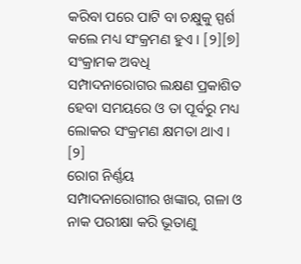କରିବା ପରେ ପାଟି ବା ଚକ୍ଷୁକୁ ସ୍ପର୍ଶ କଲେ ମଧ୍ୟ ସଂକ୍ରମଣ ହୁଏ । [୨][୭]
ସଂକ୍ରାମକ ଅବଧି
ସମ୍ପାଦନାରୋଗର ଲକ୍ଷଣ ପ୍ରକାଶିତ ହେବା ସମୟରେ ଓ ତା ପୂର୍ବରୁ ମଧ୍ୟ ଲୋକର ସଂକ୍ରମଣ କ୍ଷମତା ଥାଏ । [୨]
ରୋଗ ନିର୍ଣ୍ଣୟ
ସମ୍ପାଦନାରୋଗୀର ଖଙ୍କାର, ଗଳା ଓ ନାକ ପରୀକ୍ଷା କରି ଭୂତାଣୁ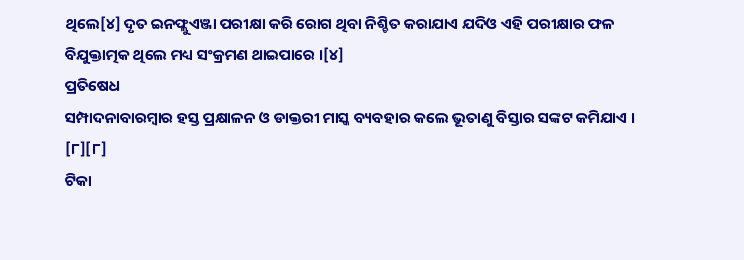ଥିଲେ[୪] ଦୃତ ଇନଫ୍ଲୁଏଞ୍ଜା ପରୀକ୍ଷା କରି ରୋଗ ଥିବା ନିଶ୍ଚିତ କରାଯାଏ ଯଦିଓ ଏହି ପରୀକ୍ଷାର ଫଳ ବିଯୁକ୍ତାତ୍ମକ ଥିଲେ ମଧ୍ୟ ସଂକ୍ରମଣ ଥାଇପାରେ ।[୪]
ପ୍ରତିଷେଧ
ସମ୍ପାଦନାବାରମ୍ବାର ହସ୍ତ ପ୍ରକ୍ଷାଳନ ଓ ଡାକ୍ତରୀ ମାସ୍କ ବ୍ୟବହାର କଲେ ଭୂତାଣୁ ବିସ୍ତାର ସଙ୍କଟ କମିଯାଏ । [୮][୮]
ଟିକା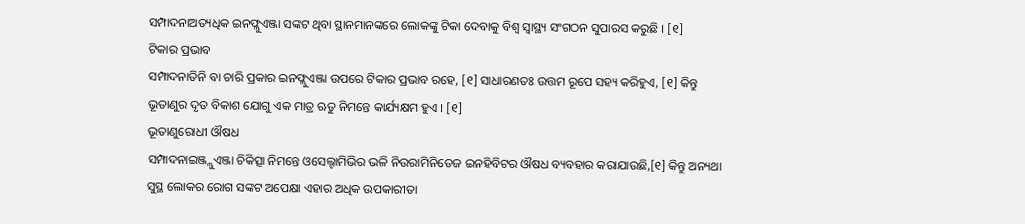ସମ୍ପାଦନାଅତ୍ୟଧିକ ଇନଫ୍ଲୁଏଞ୍ଜା ସଙ୍କଟ ଥିବା ସ୍ଥାନମାନଙ୍କରେ ଲୋକଙ୍କୁ ଟିକା ଦେବାକୁ ବିଶ୍ୱ ସ୍ୱାସ୍ଥ୍ୟ ସଂଗଠନ ସୁପାରସ କରୁଛି । [୧]
ଟିକାର ପ୍ରଭାବ
ସମ୍ପାଦନାତିନି ବା ଚାରି ପ୍ରକାର ଇନଫ୍ଲୁଏଞ୍ଜା ଉପରେ ଟିକାର ପ୍ରଭାବ ରହେ, [୧] ସାଧାରଣତଃ ଉତ୍ତମ ରୂପେ ସହ୍ୟ କରିହୁଏ, [୧] କିନ୍ତୁ ଭୂତାଣୁର ଦୃତ ବିକାଶ ଯୋଗୁ ଏକ ମାତ୍ର ଋତୁ ନିମନ୍ତେ କାର୍ଯ୍ୟକ୍ଷମ ହୁଏ । [୧]
ଭୂତାଣୁରୋଧୀ ଔଷଧ
ସମ୍ପାଦନାଇଞ୍ଜ୍ଲୁଏଞ୍ଜା ଚିକିତ୍ସା ନିମନ୍ତେ ଓସେଲ୍ଟାମିଭିର ଭଳି ନିଉରାମିନିଡେଜ ଇନହିବିଟର ଔଷଧ ବ୍ୟବହାର କରାଯାଉଛି,[୧] କିନ୍ତୁ ଅନ୍ୟଥା ସୁସ୍ଥ ଲୋକର ରୋଗ ସଙ୍କଟ ଅପେକ୍ଷା ଏହାର ଅଧିକ ଉପକାରୀତା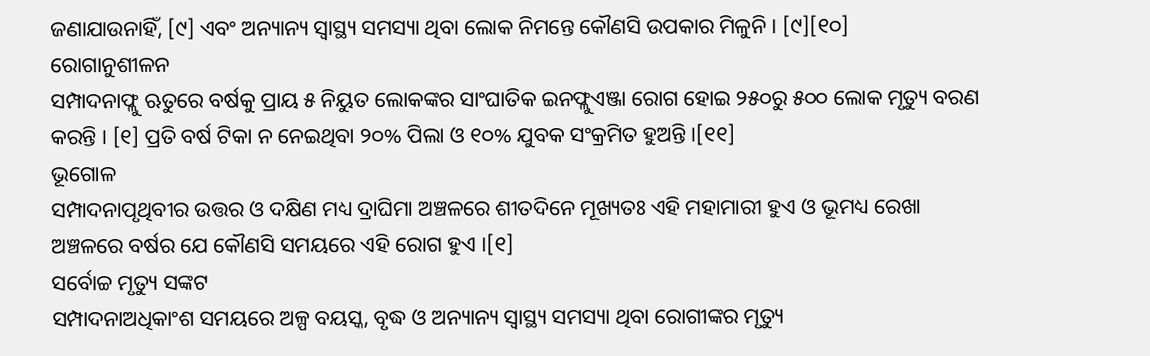ଜଣାଯାଉନାହିଁ, [୯] ଏବଂ ଅନ୍ୟାନ୍ୟ ସ୍ୱାସ୍ଥ୍ୟ ସମସ୍ୟା ଥିବା ଲୋକ ନିମନ୍ତେ କୌଣସି ଉପକାର ମିଳୁନି । [୯][୧୦]
ରୋଗାନୁଶୀଳନ
ସମ୍ପାଦନାଫ୍ଲୁ ଋତୁରେ ବର୍ଷକୁ ପ୍ରାୟ ୫ ନିୟୁତ ଲୋକଙ୍କର ସାଂଘାତିକ ଇନଫ୍ଲୁଏଞ୍ଜା ରୋଗ ହୋଇ ୨୫୦ରୁ ୫୦୦ ଲୋକ ମୃତ୍ୟୁ ବରଣ କରନ୍ତି । [୧] ପ୍ରତି ବର୍ଷ ଟିକା ନ ନେଇଥିବା ୨୦% ପିଲା ଓ ୧୦% ଯୁବକ ସଂକ୍ରମିତ ହୁଅନ୍ତି ।[୧୧]
ଭୂଗୋଳ
ସମ୍ପାଦନାପୃଥିବୀର ଉତ୍ତର ଓ ଦକ୍ଷିଣ ମଧ୍ୟ ଦ୍ରାଘିମା ଅଞ୍ଚଳରେ ଶୀତଦିନେ ମୂଖ୍ୟତଃ ଏହି ମହାମାରୀ ହୁଏ ଓ ଭୂମଧ୍ୟ ରେଖା ଅଞ୍ଚଳରେ ବର୍ଷର ଯେ କୌଣସି ସମୟରେ ଏହି ରୋଗ ହୁଏ ।[୧]
ସର୍ବୋଚ୍ଚ ମୃତ୍ୟୁ ସଙ୍କଟ
ସମ୍ପାଦନାଅଧିକାଂଶ ସମୟରେ ଅଳ୍ପ ବୟସ୍କ, ବୃଦ୍ଧ ଓ ଅନ୍ୟାନ୍ୟ ସ୍ୱାସ୍ଥ୍ୟ ସମସ୍ୟା ଥିବା ରୋଗୀଙ୍କର ମୃତ୍ୟୁ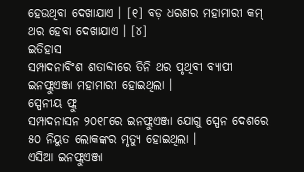ହେଉଥିବା ଦେଖାଯାଏ । [୧] ବଡ଼ ଧରଣର ମହାମାରୀ କମ୍ ଥର ହେବା ଦେଖାଯାଏ । [୪]
ଇତିହାସ
ସମ୍ପାଦନାବିଂଶ ଶତାବ୍ଦୀରେ ତିନି ଥର ପୃଥିବୀ ବ୍ୟାପୀ ଇନଫ୍ଲୁଏଞ୍ଜା ମହାମାରୀ ହୋଇଥିଲା ।
ସ୍ପେନୀୟ ଫ୍ଲୁ
ସମ୍ପାଦନାସନ ୨୦୧୮ରେ ଇନଫ୍ଲୁଏଞ୍ଜା ଯୋଗୁ ସ୍ପେନ ଦେଶରେ ୫୦ ନିୟୁତ ଲୋକଙ୍କର ମୃତ୍ୟୁ ହୋଇଥିଲା ।
ଏସିଆ ଇନଫ୍ଲୁଏଞ୍ଜା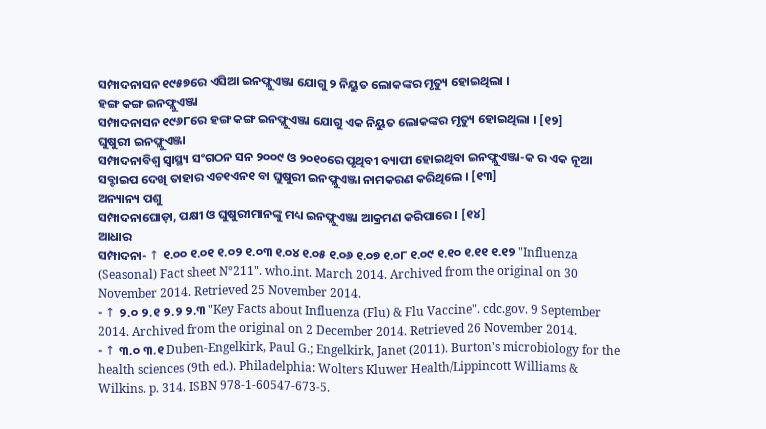ସମ୍ପାଦନାସନ ୧୯୫୭ରେ ଏସିଆ ଇନଫ୍ଲୁଏଞ୍ଜା ଯୋଗୁ ୨ ନିୟୁତ ଲୋକଙ୍କର ମୃତ୍ୟୁ ହୋଇଥିଲା ।
ହଙ୍ଗ କଙ୍ଗ ଇନଫ୍ଲୁଏଞ୍ଜା
ସମ୍ପାଦନାସନ ୧୯୬୮ରେ ହଙ୍ଗ କଙ୍ଗ ଇନଫ୍ଲୁଏଞ୍ଜା ଯୋଗୁ ଏକ ନିୟୁତ ଲୋକଙ୍କର ମୃତ୍ୟୁ ହୋଇଥିଲା । [୧୨]
ଘୁଷୁରୀ ଇନଫ୍ଲୁଏଞ୍ଜା
ସମ୍ପାଦନାବିଶ୍ୱ ସ୍ୱାସ୍ଥ୍ୟ ସଂଗଠନ ସନ ୨୦୦୯ ଓ ୨୦୧୦ରେ ପୃଥିବୀ ବ୍ୟାପୀ ହୋଇଥିବା ଇନଫ୍ଲୁଏଞ୍ଜା-କ ର ଏକ ନୂଆ ସବ୍ଟାଇପ ଦେଖି ତାହାର ଏଚ୧ଏନ୧ ବା ଘୁଷୁରୀ ଇନଫ୍ଲୁଏଞ୍ଜା ନାମକରଣ କରିଥିଲେ । [୧୩]
ଅନ୍ୟାନ୍ୟ ପଶୁ
ସମ୍ପାଦନାଘୋଡ଼ା, ପକ୍ଷୀ ଓ ଘୁଷୁରୀମାନଙ୍କୁ ମଧ୍ୟ ଇନଫ୍ଲୁଏଞ୍ଜା ଆକ୍ରମଣ କରିପାରେ । [୧୪]
ଆଧାର
ସମ୍ପାଦନା- ↑ ୧.୦୦ ୧.୦୧ ୧.୦୨ ୧.୦୩ ୧.୦୪ ୧.୦୫ ୧.୦୬ ୧.୦୭ ୧.୦୮ ୧.୦୯ ୧.୧୦ ୧.୧୧ ୧.୧୨ "Influenza (Seasonal) Fact sheet N°211". who.int. March 2014. Archived from the original on 30 November 2014. Retrieved 25 November 2014.
- ↑ ୨.୦ ୨.୧ ୨.୨ ୨.୩ "Key Facts about Influenza (Flu) & Flu Vaccine". cdc.gov. 9 September 2014. Archived from the original on 2 December 2014. Retrieved 26 November 2014.
- ↑ ୩.୦ ୩.୧ Duben-Engelkirk, Paul G.; Engelkirk, Janet (2011). Burton's microbiology for the health sciences (9th ed.). Philadelphia: Wolters Kluwer Health/Lippincott Williams & Wilkins. p. 314. ISBN 978-1-60547-673-5.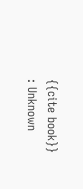{{cite book}}
: Unknown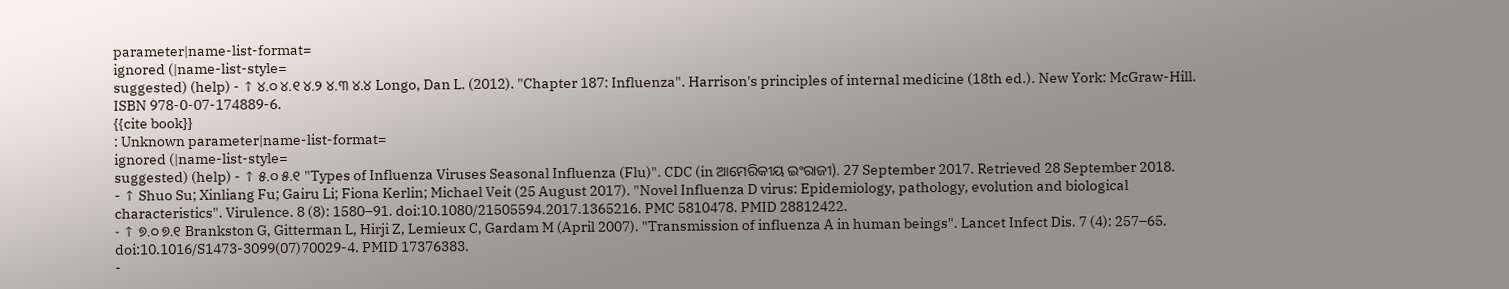parameter|name-list-format=
ignored (|name-list-style=
suggested) (help) - ↑ ୪.୦ ୪.୧ ୪.୨ ୪.୩ ୪.୪ Longo, Dan L. (2012). "Chapter 187: Influenza". Harrison's principles of internal medicine (18th ed.). New York: McGraw-Hill. ISBN 978-0-07-174889-6.
{{cite book}}
: Unknown parameter|name-list-format=
ignored (|name-list-style=
suggested) (help) - ↑ ୫.୦ ୫.୧ "Types of Influenza Viruses Seasonal Influenza (Flu)". CDC (in ଆମେରିକୀୟ ଇଂରାଜୀ). 27 September 2017. Retrieved 28 September 2018.
- ↑ Shuo Su; Xinliang Fu; Gairu Li; Fiona Kerlin; Michael Veit (25 August 2017). "Novel Influenza D virus: Epidemiology, pathology, evolution and biological characteristics". Virulence. 8 (8): 1580–91. doi:10.1080/21505594.2017.1365216. PMC 5810478. PMID 28812422.
- ↑ ୭.୦ ୭.୧ Brankston G, Gitterman L, Hirji Z, Lemieux C, Gardam M (April 2007). "Transmission of influenza A in human beings". Lancet Infect Dis. 7 (4): 257–65. doi:10.1016/S1473-3099(07)70029-4. PMID 17376383.
-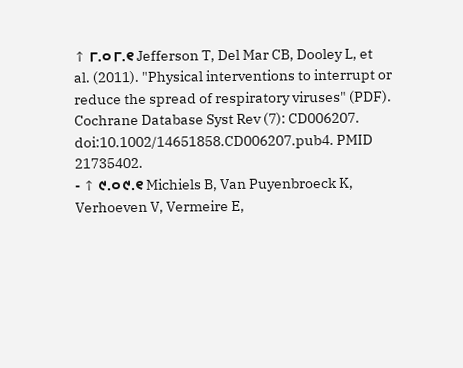↑ ୮.୦ ୮.୧ Jefferson T, Del Mar CB, Dooley L, et al. (2011). "Physical interventions to interrupt or reduce the spread of respiratory viruses" (PDF). Cochrane Database Syst Rev (7): CD006207. doi:10.1002/14651858.CD006207.pub4. PMID 21735402.
- ↑ ୯.୦ ୯.୧ Michiels B, Van Puyenbroeck K, Verhoeven V, Vermeire E,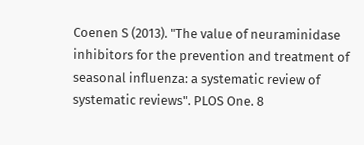Coenen S (2013). "The value of neuraminidase inhibitors for the prevention and treatment of seasonal influenza: a systematic review of systematic reviews". PLOS One. 8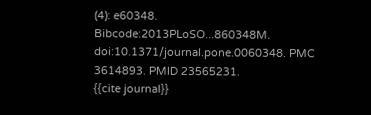(4): e60348. Bibcode:2013PLoSO...860348M. doi:10.1371/journal.pone.0060348. PMC 3614893. PMID 23565231.
{{cite journal}}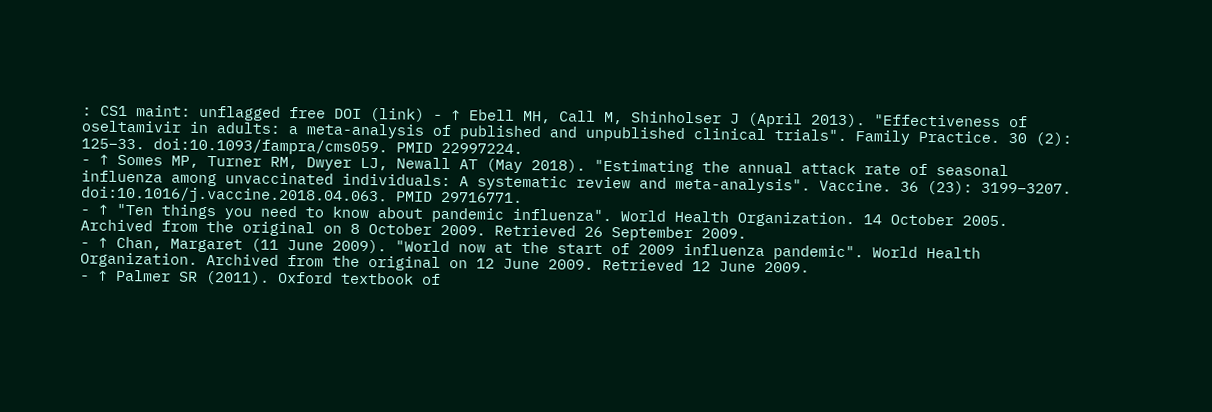: CS1 maint: unflagged free DOI (link) - ↑ Ebell MH, Call M, Shinholser J (April 2013). "Effectiveness of oseltamivir in adults: a meta-analysis of published and unpublished clinical trials". Family Practice. 30 (2): 125–33. doi:10.1093/fampra/cms059. PMID 22997224.
- ↑ Somes MP, Turner RM, Dwyer LJ, Newall AT (May 2018). "Estimating the annual attack rate of seasonal influenza among unvaccinated individuals: A systematic review and meta-analysis". Vaccine. 36 (23): 3199–3207. doi:10.1016/j.vaccine.2018.04.063. PMID 29716771.
- ↑ "Ten things you need to know about pandemic influenza". World Health Organization. 14 October 2005. Archived from the original on 8 October 2009. Retrieved 26 September 2009.
- ↑ Chan, Margaret (11 June 2009). "World now at the start of 2009 influenza pandemic". World Health Organization. Archived from the original on 12 June 2009. Retrieved 12 June 2009.
- ↑ Palmer SR (2011). Oxford textbook of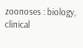zoonoses : biology, clinical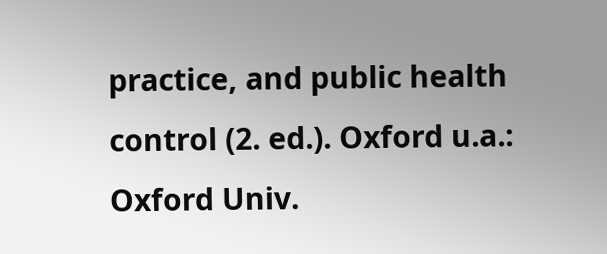practice, and public health control (2. ed.). Oxford u.a.: Oxford Univ.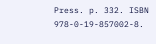Press. p. 332. ISBN 978-0-19-857002-8.